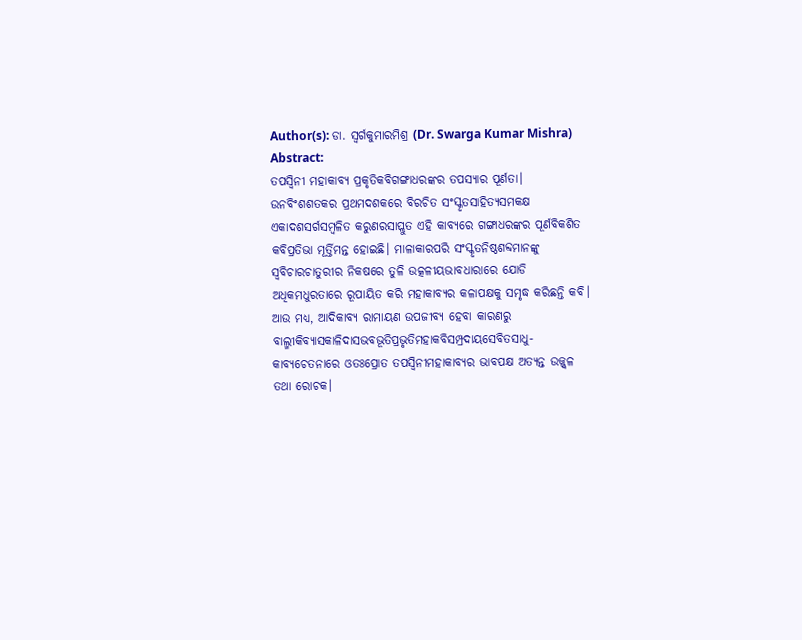Author(s): ଡା. ସ୍ୱର୍ଗକୁମାରମିଶ୍ର (Dr. Swarga Kumar Mishra)
Abstract:
ତପସ୍ୱିନୀ ମହାକାବ୍ୟ ପ୍ରକୃତିକବିଗଙ୍ଗାଧରଙ୍କର ତପସ୍ୟାର ପୂର୍ଣତା। ଉନବିଂଶଶତକର ପ୍ରଥମଦଶକରେ ବିରଚିତ ସଂସ୍କୃତସାହିତ୍ୟସମକକ୍ଷ ଏକାଦଶସର୍ଗସମ୍ବଳିତ କରୁଣରସାପ୍ଲୁତ ଏହି କାବ୍ୟରେ ଗଙ୍ଗାଧରଙ୍କର ପୂର୍ଣବିକଶିତ କବିପ୍ରତିଭା ମୂର୍ତ୍ତିମନ୍ତ ହୋଇଛି। ମାଳାକାରପରି ସଂସ୍କୃତନିଷ୍ଠଶବ୍ଦମାନଙ୍କୁ ସ୍ୱବିଚାରଚାତୁରୀର ନିକଷରେ ତୁଳି ଉତ୍କଳୀୟଭାବଧାରାରେ ଯୋଡି ଅଧିକମଧୁରତାରେ ରୂପାୟିତ କରି ମହାକାବ୍ୟର କଳାପକ୍ଷକୁ ସମୃଦ୍ଧ କରିଛନ୍ତି କବି। ଆଉ ମଧ୍ୟ, ଆଦିକାବ୍ୟ ରାମାୟଣ ଉପଜୀବ୍ୟ ହେବା କାରଣରୁ ବାଲ୍ମୀକିବ୍ୟାସକାଳିଦାସଭବଭୂତିପ୍ରଭୃତିମହାକବିସମ୍ପ୍ରଦାୟସେବିତସାଧୁ-କାବ୍ୟଚେତନାରେ ଓତଃପ୍ରୋତ ତପସ୍ୱିନୀମହାକାବ୍ୟର ଭାବପକ୍ଷ ଅତ୍ୟନ୍ତ ଉଜ୍ଜ୍ୱଳ ତଥା ରୋଚକ।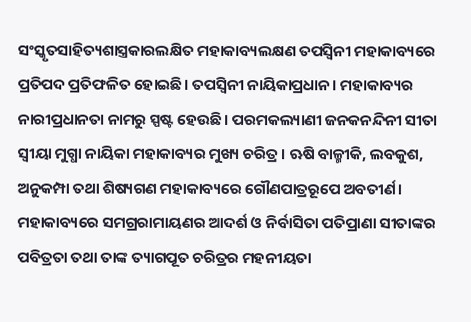ସଂସ୍କୃତସାହିତ୍ୟଶାସ୍ତ୍ରକାରଲକ୍ଷିତ ମହାକାବ୍ୟଲକ୍ଷଣ ତପସ୍ୱିନୀ ମହାକାବ୍ୟରେ ପ୍ରତିପଦ ପ୍ରତିଫଳିତ ହୋଇଛି। ତପସ୍ୱିନୀ ନାୟିକାପ୍ରଧାନ। ମହାକାବ୍ୟର ନାରୀପ୍ରଧାନତା ନାମରୁ ସ୍ପଷ୍ଟ ହେଉଛି। ପରମକଲ୍ୟାଣୀ ଜନକନନ୍ଦିନୀ ସୀତା ସ୍ୱୀୟା ମୁଗ୍ଧା ନାୟିକା ମହାକାବ୍ୟର ମୁଖ୍ୟ ଚରିତ୍ର । ଋଷି ବାଳ୍ମୀକି, ଲବକୁଶ, ଅନୁକମ୍ପା ତଥା ଶିଷ୍ୟଗଣ ମହାକାବ୍ୟରେ ଗୌଣପାତ୍ରରୂପେ ଅବତୀର୍ଣ। ମହାକାବ୍ୟରେ ସମଗ୍ରରାମାୟଣର ଆଦର୍ଶ ଓ ନିର୍ବାସିତା ପତିପ୍ରାଣା ସୀତାଙ୍କର ପବିତ୍ରତା ତଥା ତାଙ୍କ ତ୍ୟାଗପୂତ ଚରିତ୍ରର ମହନୀୟତା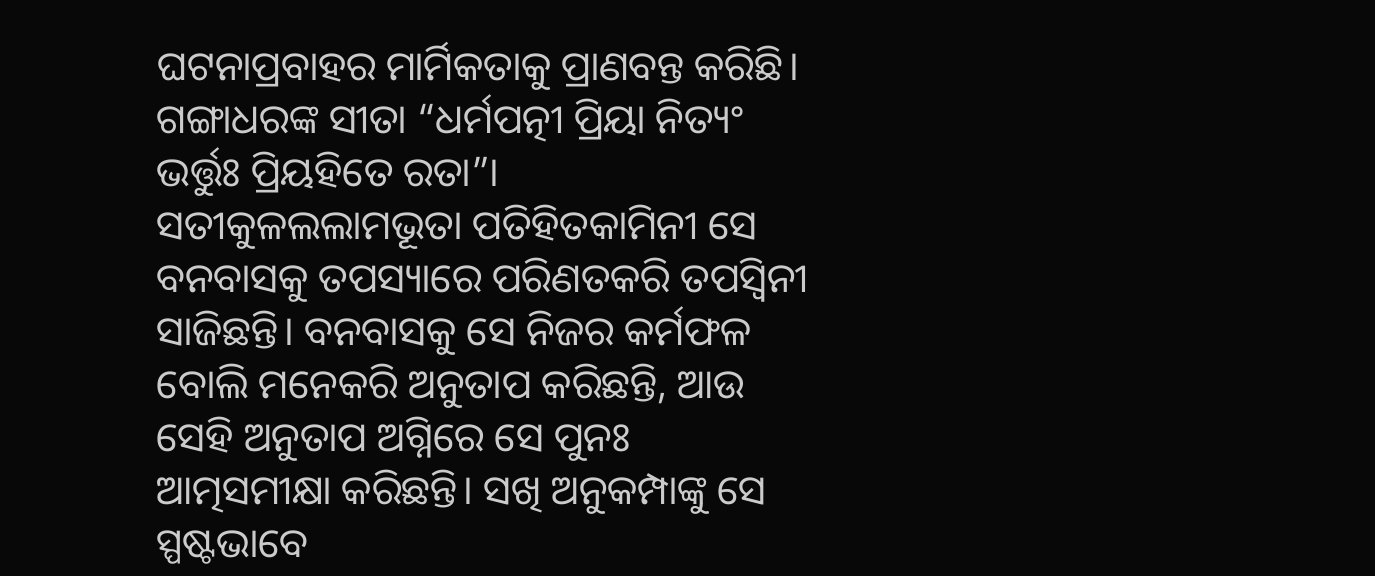ଘଟନାପ୍ରବାହର ମାର୍ମିକତାକୁ ପ୍ରାଣବନ୍ତ କରିଛି। ଗଙ୍ଗାଧରଙ୍କ ସୀତା “ଧର୍ମପତ୍ନୀ ପ୍ରିୟା ନିତ୍ୟଂ ଭର୍ତ୍ତୁଃ ପ୍ରିୟହିତେ ରତା”। ସତୀକୁଳଲଲାମଭୂତା ପତିହିତକାମିନୀ ସେ ବନବାସକୁ ତପସ୍ୟାରେ ପରିଣତକରି ତପସ୍ୱିନୀ ସାଜିଛନ୍ତି। ବନବାସକୁ ସେ ନିଜର କର୍ମଫଳ ବୋଲି ମନେକରି ଅନୁତାପ କରିଛନ୍ତି, ଆଉ ସେହି ଅନୁତାପ ଅଗ୍ନିରେ ସେ ପୁନଃ ଆତ୍ମସମୀକ୍ଷା କରିଛନ୍ତି। ସଖି ଅନୁକମ୍ପାଙ୍କୁ ସେ ସ୍ପଷ୍ଟଭାବେ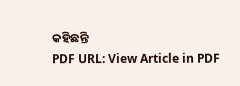କହିଛନ୍ତି
PDF URL: View Article in PDF